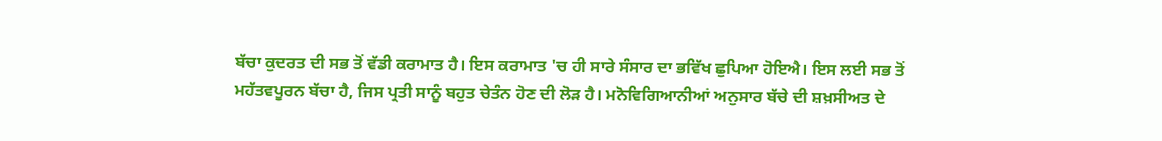ਬੱਚਾ ਕੁਦਰਤ ਦੀ ਸਭ ਤੋਂ ਵੱਡੀ ਕਰਾਮਾਤ ਹੈ। ਇਸ ਕਰਾਮਾਤ 'ਚ ਹੀ ਸਾਰੇ ਸੰਸਾਰ ਦਾ ਭਵਿੱਖ ਛੁਪਿਆ ਹੋਇਐ। ਇਸ ਲਈ ਸਭ ਤੋਂ ਮਹੱਤਵਪੂਰਨ ਬੱਚਾ ਹੈ, ਜਿਸ ਪ੍ਰਤੀ ਸਾਨੂੰ ਬਹੁਤ ਚੇਤੰਨ ਹੋਣ ਦੀ ਲੋੜ ਹੈ। ਮਨੋਵਿਗਿਆਨੀਆਂ ਅਨੁਸਾਰ ਬੱਚੇ ਦੀ ਸ਼ਖ਼ਸੀਅਤ ਦੇ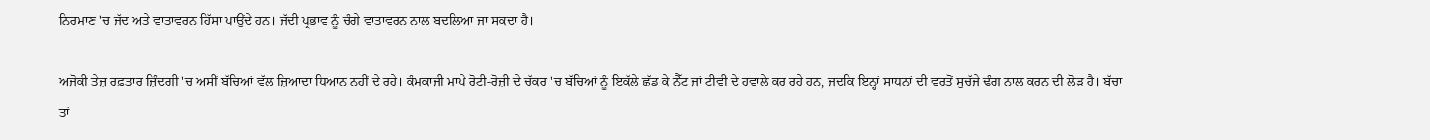ਨਿਰਮਾਣ 'ਚ ਜੱਦ ਅਤੇ ਵਾਤਾਵਰਨ ਹਿੱਸਾ ਪਾਉਂਦੇ ਹਨ। ਜੱਦੀ ਪ੍ਰਭਾਵ ਨੂੰ ਚੰਗੇ ਵਾਤਾਵਰਨ ਨਾਲ ਬਦਲਿਆ ਜਾ ਸਕਦਾ ਹੈ।

ਅਜੋਕੀ ਤੇਜ਼ ਰਫ਼ਤਾਰ ਜ਼ਿੰਦਗੀ 'ਚ ਅਸੀਂ ਬੱਚਿਆਂ ਵੱਲ ਜ਼ਿਆਦਾ ਧਿਆਨ ਨਹੀਂ ਦੇ ਰਹੇ। ਕੰਮਕਾਜੀ ਮਾਪੇ ਰੋਟੀ-ਰੋਜ਼ੀ ਦੇ ਚੱਕਰ 'ਚ ਬੱਚਿਆਂ ਨੂੰ ਇਕੱਲੇ ਛੱਡ ਕੇ ਨੈੱਟ ਜਾਂ ਟੀਵੀ ਦੇ ਹਵਾਲੇ ਕਰ ਰਹੇ ਹਨ, ਜਦਕਿ ਇਨ੍ਹਾਂ ਸਾਧਨਾਂ ਦੀ ਵਰਤੋਂ ਸੁਚੱਜੇ ਢੰਗ ਨਾਲ ਕਰਨ ਦੀ ਲੋੜ ਹੈ। ਬੱਚਾ ਤਾਂ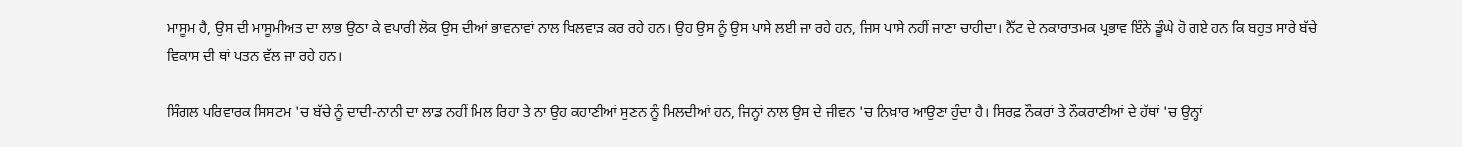ਮਾਸੂਮ ਹੈ, ਉਸ ਦੀ ਮਾਸੂਮੀਅਤ ਦਾ ਲਾਭ ਉਠਾ ਕੇ ਵਪਾਰੀ ਲੋਕ ਉਸ ਦੀਆਂ ਭਾਵਨਾਵਾਂ ਨਾਲ ਖਿਲਵਾੜ ਕਰ ਰਹੇ ਹਨ। ਉਹ ਉਸ ਨੂੰ ਉਸ ਪਾਸੇ ਲਈ ਜਾ ਰਹੇ ਹਨ, ਜਿਸ ਪਾਸੇ ਨਹੀਂ ਜਾਣਾ ਚਾਹੀਦਾ। ਨੈੱਟ ਦੇ ਨਕਾਰਾਤਮਕ ਪ੍ਰਭਾਵ ਇੰਨੇ ਡੂੰਘੇ ਹੋ ਗਏ ਹਨ ਕਿ ਬਹੁਤ ਸਾਰੇ ਬੱਚੇ ਵਿਕਾਸ ਦੀ ਥਾਂ ਪਤਨ ਵੱਲ ਜਾ ਰਹੇ ਹਨ।

ਸਿੰਗਲ ਪਰਿਵਾਰਕ ਸਿਸਟਮ 'ਚ ਬੱਚੇ ਨੂੰ ਦਾਦੀ-ਨਾਨੀ ਦਾ ਲਾਡ ਨਹੀਂ ਮਿਲ ਰਿਹਾ ਤੇ ਨਾ ਉਹ ਕਹਾਣੀਆਂ ਸੁਣਨ ਨੂੰ ਮਿਲਦੀਆਂ ਹਨ, ਜਿਨ੍ਹਾਂ ਨਾਲ ਉਸ ਦੇ ਜੀਵਨ 'ਚ ਨਿਖ਼ਾਰ ਆਉਣਾ ਹੁੰਦਾ ਹੈ। ਸਿਰਫ਼ ਨੌਕਰਾਂ ਤੇ ਨੌਕਰਾਣੀਆਂ ਦੇ ਹੱਥਾਂ 'ਚ ਉਨ੍ਹਾਂ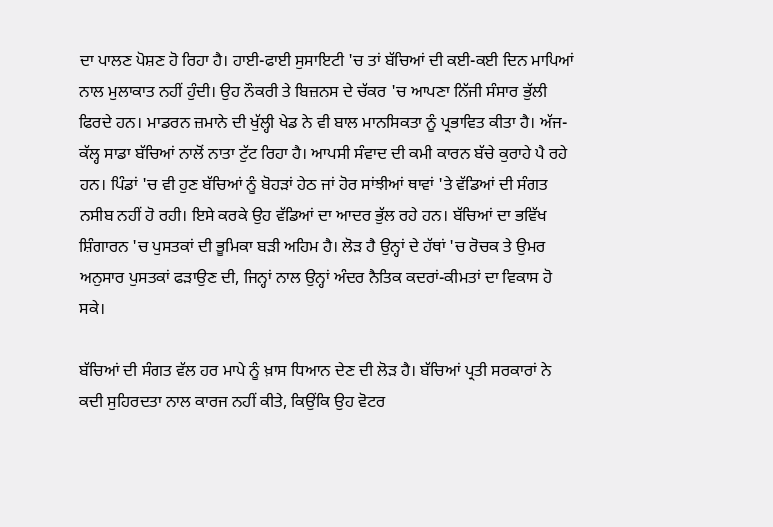ਦਾ ਪਾਲਣ ਪੋਸ਼ਣ ਹੋ ਰਿਹਾ ਹੈ। ਹਾਈ-ਫਾਈ ਸੁਸਾਇਟੀ 'ਚ ਤਾਂ ਬੱਚਿਆਂ ਦੀ ਕਈ-ਕਈ ਦਿਨ ਮਾਪਿਆਂ ਨਾਲ ਮੁਲਾਕਾਤ ਨਹੀਂ ਹੁੰਦੀ। ਉਹ ਨੌਕਰੀ ਤੇ ਬਿਜ਼ਨਸ ਦੇ ਚੱਕਰ 'ਚ ਆਪਣਾ ਨਿੱਜੀ ਸੰਸਾਰ ਭੁੱਲੀ ਫਿਰਦੇ ਹਨ। ਮਾਡਰਨ ਜ਼ਮਾਨੇ ਦੀ ਖੁੱਲ੍ਹੀ ਖੇਡ ਨੇ ਵੀ ਬਾਲ ਮਾਨਸਿਕਤਾ ਨੂੰ ਪ੍ਰਭਾਵਿਤ ਕੀਤਾ ਹੈ। ਅੱਜ-ਕੱਲ੍ਹ ਸਾਡਾ ਬੱਚਿਆਂ ਨਾਲੋਂ ਨਾਤਾ ਟੁੱਟ ਰਿਹਾ ਹੈ। ਆਪਸੀ ਸੰਵਾਦ ਦੀ ਕਮੀ ਕਾਰਨ ਬੱਚੇ ਕੁਰਾਹੇ ਪੈ ਰਹੇ ਹਨ। ਪਿੰਡਾਂ 'ਚ ਵੀ ਹੁਣ ਬੱਚਿਆਂ ਨੂੰ ਬੋਹੜਾਂ ਹੇਠ ਜਾਂ ਹੋਰ ਸਾਂਝੀਆਂ ਥਾਵਾਂ 'ਤੇ ਵੱਡਿਆਂ ਦੀ ਸੰਗਤ ਨਸੀਬ ਨਹੀਂ ਹੋ ਰਹੀ। ਇਸੇ ਕਰਕੇ ਉਹ ਵੱਡਿਆਂ ਦਾ ਆਦਰ ਭੁੱਲ ਰਹੇ ਹਨ। ਬੱਚਿਆਂ ਦਾ ਭਵਿੱਖ ਸ਼ਿੰਗਾਰਨ 'ਚ ਪੁਸਤਕਾਂ ਦੀ ਭੂਮਿਕਾ ਬੜੀ ਅਹਿਮ ਹੈ। ਲੋੜ ਹੈ ਉਨ੍ਹਾਂ ਦੇ ਹੱਥਾਂ 'ਚ ਰੋਚਕ ਤੇ ਉਮਰ ਅਨੁਸਾਰ ਪੁਸਤਕਾਂ ਫੜਾਉਣ ਦੀ, ਜਿਨ੍ਹਾਂ ਨਾਲ ਉਨ੍ਹਾਂ ਅੰਦਰ ਨੈਤਿਕ ਕਦਰਾਂ-ਕੀਮਤਾਂ ਦਾ ਵਿਕਾਸ ਹੋ ਸਕੇ।

ਬੱਚਿਆਂ ਦੀ ਸੰਗਤ ਵੱਲ ਹਰ ਮਾਪੇ ਨੂੰ ਖ਼ਾਸ ਧਿਆਨ ਦੇਣ ਦੀ ਲੋੜ ਹੈ। ਬੱਚਿਆਂ ਪ੍ਰਤੀ ਸਰਕਾਰਾਂ ਨੇ ਕਦੀ ਸੁਹਿਰਦਤਾ ਨਾਲ ਕਾਰਜ ਨਹੀਂ ਕੀਤੇ, ਕਿਉਂਕਿ ਉਹ ਵੋਟਰ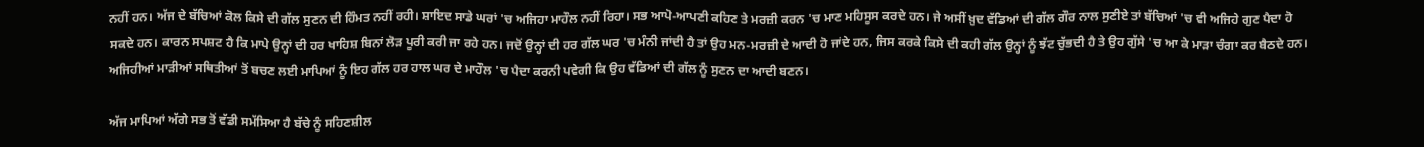ਨਹੀਂ ਹਨ। ਅੱਜ ਦੇ ਬੱਚਿਆਂ ਕੋਲ ਕਿਸੇ ਦੀ ਗੱਲ ਸੁਣਨ ਦੀ ਹਿੰਮਤ ਨਹੀਂ ਰਹੀ। ਸ਼ਾਇਦ ਸਾਡੇ ਘਰਾਂ 'ਚ ਅਜਿਹਾ ਮਾਹੌਲ ਨਹੀਂ ਰਿਹਾ। ਸਭ ਆਪੋ-ਆਪਣੀ ਕਹਿਣ ਤੇ ਮਰਜ਼ੀ ਕਰਨ 'ਚ ਮਾਣ ਮਹਿਸੂਸ ਕਰਦੇ ਹਨ। ਜੇ ਅਸੀਂ ਖ਼ੁਦ ਵੱਡਿਆਂ ਦੀ ਗੱਲ ਗੌਰ ਨਾਲ ਸੁਣੀਏ ਤਾਂ ਬੱਚਿਆਂ 'ਚ ਵੀ ਅਜਿਹੇ ਗੁਣ ਪੈਦਾ ਹੋ ਸਕਦੇ ਹਨ। ਕਾਰਨ ਸਪਸ਼ਟ ਹੈ ਕਿ ਮਾਪੇ ਉਨ੍ਹਾਂ ਦੀ ਹਰ ਖਾਹਿਸ਼ ਬਿਨਾਂ ਲੋੜ ਪੂਰੀ ਕਰੀ ਜਾ ਰਹੇ ਹਨ। ਜਦੋਂ ਉਨ੍ਹਾਂ ਦੀ ਹਰ ਗੱਲ ਘਰ 'ਚ ਮੰਨੀ ਜਾਂਦੀ ਹੈ ਤਾਂ ਉਹ ਮਨ-ਮਰਜ਼ੀ ਦੇ ਆਦੀ ਹੋ ਜਾਂਦੇ ਹਨ, ਜਿਸ ਕਰਕੇ ਕਿਸੇ ਦੀ ਕਹੀ ਗੱਲ ਉਨ੍ਹਾਂ ਨੂੰ ਝੱਟ ਚੁੱਭਦੀ ਹੈ ਤੇ ਉਹ ਗੁੱਸੇ 'ਚ ਆ ਕੇ ਮਾੜਾ ਚੰਗਾ ਕਰ ਬੈਠਦੇ ਹਨ। ਅਜਿਹੀਆਂ ਮਾੜੀਆਂ ਸਥਿਤੀਆਂ ਤੋਂ ਬਚਣ ਲਈ ਮਾਪਿਆਂ ਨੂੰ ਇਹ ਗੱਲ ਹਰ ਹਾਲ ਘਰ ਦੇ ਮਾਹੌਲ 'ਚ ਪੈਦਾ ਕਰਨੀ ਪਵੇਗੀ ਕਿ ਉਹ ਵੱਡਿਆਂ ਦੀ ਗੱਲ ਨੂੰ ਸੁਣਨ ਦਾ ਆਦੀ ਬਣਨ।

ਅੱਜ ਮਾਪਿਆਂ ਅੱਗੇ ਸਭ ਤੋਂ ਵੱਡੀ ਸਮੱਸਿਆ ਹੈ ਬੱਚੇ ਨੂੰ ਸਹਿਣਸ਼ੀਲ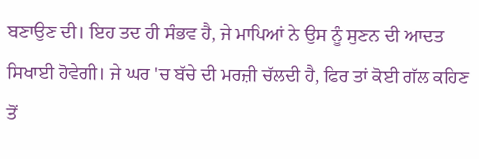ਬਣਾਉਣ ਦੀ। ਇਹ ਤਦ ਹੀ ਸੰਭਵ ਹੈ, ਜੇ ਮਾਪਿਆਂ ਨੇ ਉਸ ਨੂੰ ਸੁਣਨ ਦੀ ਆਦਤ ਸਿਖਾਈ ਹੋਵੇਗੀ। ਜੇ ਘਰ 'ਚ ਬੱਚੇ ਦੀ ਮਰਜ਼ੀ ਚੱਲਦੀ ਹੈ, ਫਿਰ ਤਾਂ ਕੋਈ ਗੱਲ ਕਹਿਣ ਤੋਂ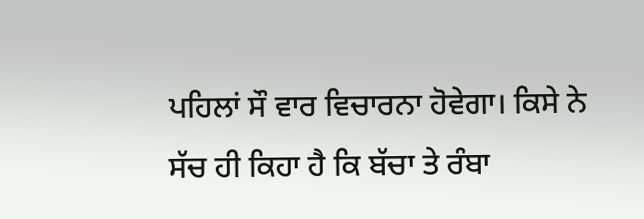ਪਹਿਲਾਂ ਸੌ ਵਾਰ ਵਿਚਾਰਨਾ ਹੋਵੇਗਾ। ਕਿਸੇ ਨੇ ਸੱਚ ਹੀ ਕਿਹਾ ਹੈ ਕਿ ਬੱਚਾ ਤੇ ਰੰਬਾ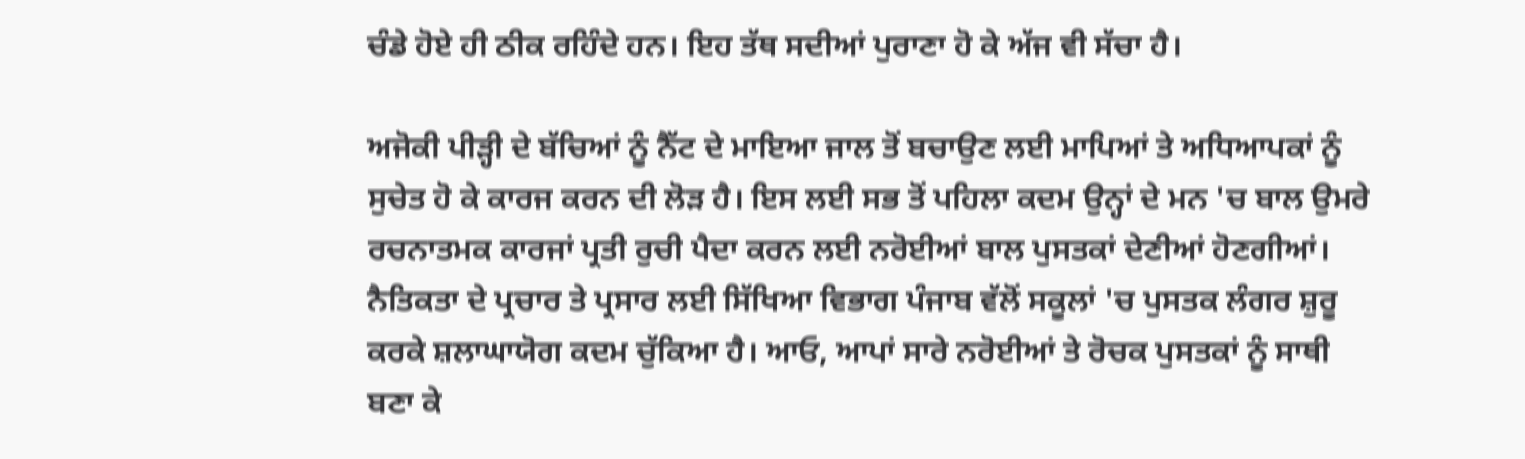ਚੰਡੇ ਹੋਏ ਹੀ ਠੀਕ ਰਹਿੰਦੇ ਹਨ। ਇਹ ਤੱਥ ਸਦੀਆਂ ਪੁਰਾਣਾ ਹੋ ਕੇ ਅੱਜ ਵੀ ਸੱਚਾ ਹੈ।

ਅਜੋਕੀ ਪੀੜ੍ਹੀ ਦੇ ਬੱਚਿਆਂ ਨੂੰ ਨੈੱਟ ਦੇ ਮਾਇਆ ਜਾਲ ਤੋਂ ਬਚਾਉਣ ਲਈ ਮਾਪਿਆਂ ਤੇ ਅਧਿਆਪਕਾਂ ਨੂੰ ਸੁਚੇਤ ਹੋ ਕੇ ਕਾਰਜ ਕਰਨ ਦੀ ਲੋੜ ਹੈ। ਇਸ ਲਈ ਸਭ ਤੋਂ ਪਹਿਲਾ ਕਦਮ ਉਨ੍ਹਾਂ ਦੇ ਮਨ 'ਚ ਬਾਲ ਉਮਰੇ ਰਚਨਾਤਮਕ ਕਾਰਜਾਂ ਪ੍ਰਤੀ ਰੁਚੀ ਪੈਦਾ ਕਰਨ ਲਈ ਨਰੋਈਆਂ ਬਾਲ ਪੁਸਤਕਾਂ ਦੇਣੀਆਂ ਹੋਣਗੀਆਂ। ਨੈਤਿਕਤਾ ਦੇ ਪ੍ਰਚਾਰ ਤੇ ਪ੍ਰਸਾਰ ਲਈ ਸਿੱਖਿਆ ਵਿਭਾਗ ਪੰਜਾਬ ਵੱਲੋਂ ਸਕੂਲਾਂ 'ਚ ਪੁਸਤਕ ਲੰਗਰ ਸ਼ੁਰੂ ਕਰਕੇ ਸ਼ਲਾਘਾਯੋਗ ਕਦਮ ਚੁੱਕਿਆ ਹੈ। ਆਓ, ਆਪਾਂ ਸਾਰੇ ਨਰੋਈਆਂ ਤੇ ਰੋਚਕ ਪੁਸਤਕਾਂ ਨੂੰ ਸਾਥੀ ਬਣਾ ਕੇ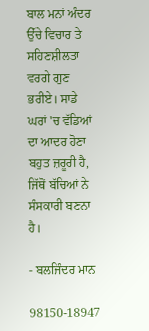ਬਾਲ ਮਨਾਂ ਅੰਦਰ ਉੱਚੇ ਵਿਚਾਰ ਤੇ ਸਹਿਣਸ਼ੀਲਤਾ ਵਰਗੇ ਗੁਣ ਭਰੀਏ। ਸਾਡੇ ਘਰਾਂ 'ਚ ਵੱਡਿਆਂ ਦਾ ਆਦਰ ਹੋਣਾ ਬਹੁਤ ਜ਼ਰੂਰੀ ਹੈ, ਜਿੱਥੋਂ ਬੱਚਿਆਂ ਨੇ ਸੰਸਕਾਰੀ ਬਣਨਾ ਹੈ।

- ਬਲਜਿੰਦਰ ਮਾਨ

98150-18947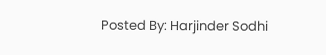Posted By: Harjinder Sodhi